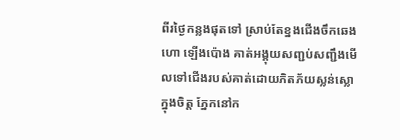ពីរថ្ងៃកន្លងផុតទៅ ស្រាប់តែខ្នងជើងចឹកឆេង ហោ ឡើងប៉ោង គាត់អង្គុយសញ្ជប់សញ្ជឹងមើលទៅជើងរបស់គាត់ដោយភិតភ័យស្លន់ស្លោក្នុងចិត្ត ភ្នែកនៅក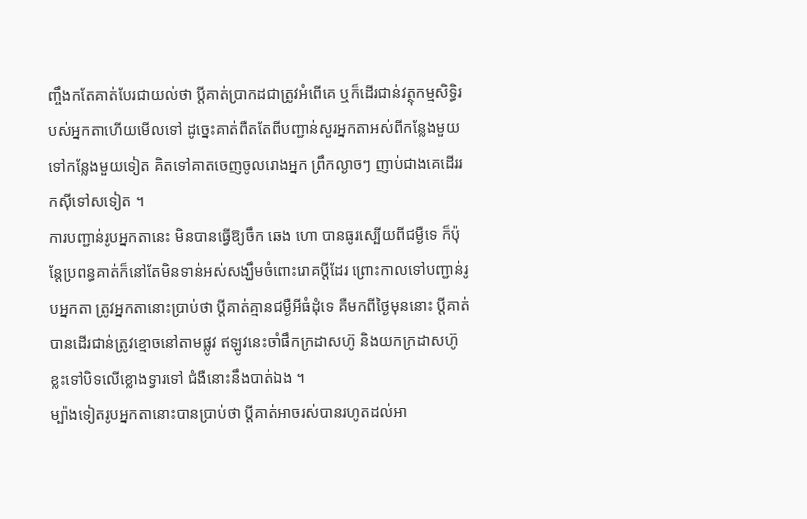ញ្ចឹងកតែគាត់បែរជាយល់ថា ប្តីគាត់ប្រាកដជាត្រូវអំពើគេ ឬក៏ដើរជាន់វត្ថុកម្មសិទ្ធិរបស់អ្នកតាហើយមើលទៅ ដូច្នេះគាត់ពឺតតែពីបញ្ជាន់សួរអ្នកតាអស់ពីកន្លែងមួយទៅកន្លែងមួយទៀត គិតទៅគាតចេញចូលរោងអ្នក ព្រឹកល្ងាចៗ ញាប់ជាងគេដើររកស៊ីទៅសទៀត ។
ការបញ្ជាន់រូបអ្នកតានេះ មិនបានធ្វើឱ្យចឹក ឆេង ហោ បានធូរស្បើយពីជម្ងឺទេ ក៏ប៉ុន្តែប្រពន្ធគាត់ក៏នៅតែមិនទាន់អស់សង្ឃឹមចំពោះរោគប្តីដែរ ព្រោះកាលទៅបញ្ជាន់រូបអ្នកតា ត្រូវអ្នកតានោះប្រាប់ថា ប្តីគាត់គ្មានជម្ងឺអីធំដុំទេ គឺមកពីថ្ងៃមុននោះ ប្តីគាត់បានដើរជាន់ត្រូវខ្មោចនៅតាមផ្លូវ ឥឡូវនេះចាំផឹកក្រដាសហ៊ូ និងយកក្រដាសហ៊ូខ្លះទៅបិទលើខ្លោងទ្វារទៅ ជំងឺនោះនឹងបាត់ឯង ។
ម្ប៉ាងទៀតរូបអ្នកតានោះបានប្រាប់ថា ប្ដីគាត់អាចរស់បានរហូតដល់អា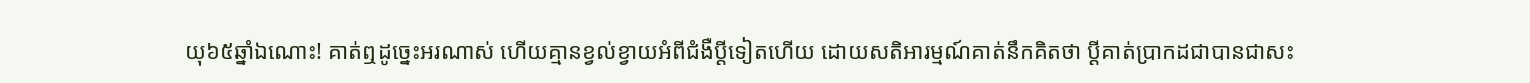យុ៦៥ឆ្នាំឯណោះ! គាត់ឮដូច្នេះអរណាស់ ហើយគ្មានខ្វល់ខ្វាយអំពីជំងឺប្ដីទៀតហើយ ដោយសតិអារម្មណ៍គាត់នឹកគិតថា ប្ដីគាត់ប្រាកដជាបានជាសះ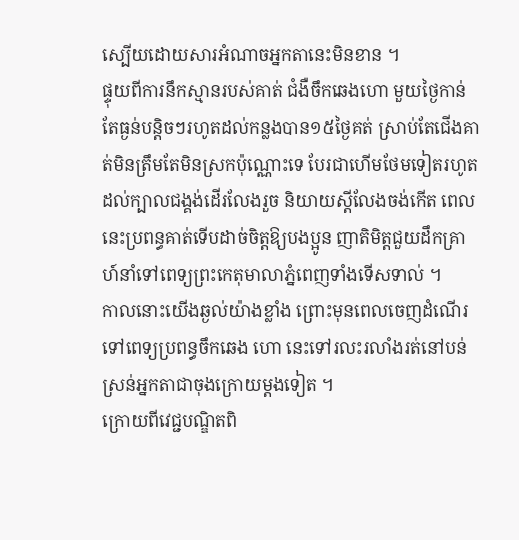ស្បើយដោយសារអំណាចអ្នកតានេះមិនខាន ។
ផ្ទុយពីការនឹកស្មានរបស់គាត់ ជំងឺចឹកឆេងហោ មួយថ្ងៃកាន់តែធ្ងន់បន្ដិចៗរហូតដល់កន្លងបាន១៥ថ្ងៃគត់ ស្រាប់តែជើងគាត់មិនត្រឹមតែមិនស្រកប៉ុណ្ណោះទេ បែរជាហើមថែមទៀតរហូតដល់ក្បាលជង្គង់ដើរលែងរួច និយាយស្ដីលែងចង់កើត ពេលនេះប្រពន្ធគាត់ទើបដាច់ចិត្ដឱ្យបងប្អូន ញាតិមិត្ដជួយដឹកគ្រាហ៍នាំទៅពេទ្យព្រះកេតុមាលាភ្នំពេញទាំងទើសទាល់ ។
កាលនោះយើងឆ្ងល់យ៉ាងខ្លាំង ព្រោះមុនពេលចេញដំណើរទៅពេទ្យប្រពន្ធចឹកឆេង ហោ នេះទៅរលះរលាំងរត់នៅបន់ស្រន់អ្នកតាជាចុងក្រោយម្ដងទៀត ។
ក្រោយពីវេជ្ជបណ្ឌិតពិ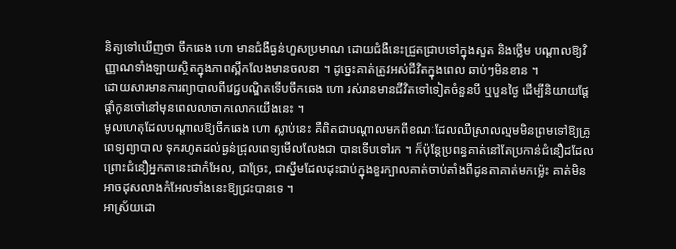និត្យទៅឃើញថា ចឹកឆេង ហោ មានជំងឺធ្ងន់ហួសប្រមាណ ដោយជំងឺនេះជ្រួតជ្រាបទៅក្នុងសួត និងថ្លើម បណ្ដាលឱ្យវិញ្ញាណទាំងឡាយស្ថិតក្នុងភាពស្ពឹកលែងមានចលនា ។ ដូច្នេះគាត់ត្រូវអស់ជីវិតក្នុងពេល ឆាប់ៗមិនខាន ។
ដោយសារមានការព្យាបាលពីវេជ្ជបណ្ឌិតទើបចឹកឆេង ហោ រស់រានមានជីវិតទៅទៀតចំនួនបី ឬបួនថ្ងៃ ដើម្បីនិយាយផ្ដែផ្ដាំកូនចៅនៅមុនពេលលាចាកលោកយើងនេះ ។
មូលហេតុដែលបណ្ដាលឱ្យចឹកឆេង ហោ ស្លាប់នេះ គឺពិតជាបណ្ដាលមកពីខណៈដែលឈឺស្រាលល្មមមិនព្រមទៅឱ្យគ្រូពេទ្យព្យាបាល ទុករហូតដល់ធ្ងន់ជ្រុលពេទ្យមើលលែងជា បានទើបទៅរក ។ ក៏ប៉ុន្ដែប្រពន្ធគាត់នៅតែប្រកាន់ជំនឿដដែល ព្រោះជំនឿអ្នកតានេះជាកំអែល, ជាច្រែះ, ជាស្នឹមដែលដុះជាប់ក្នុងខួរក្បាលគាត់ចាប់តាំងពីដូនតាគាត់មកម្ល៉េះ គាត់មិនអាចដុសលាងកំអែលទាំងនេះឱ្យជ្រះបានទេ ។
អាស្រ័យដោ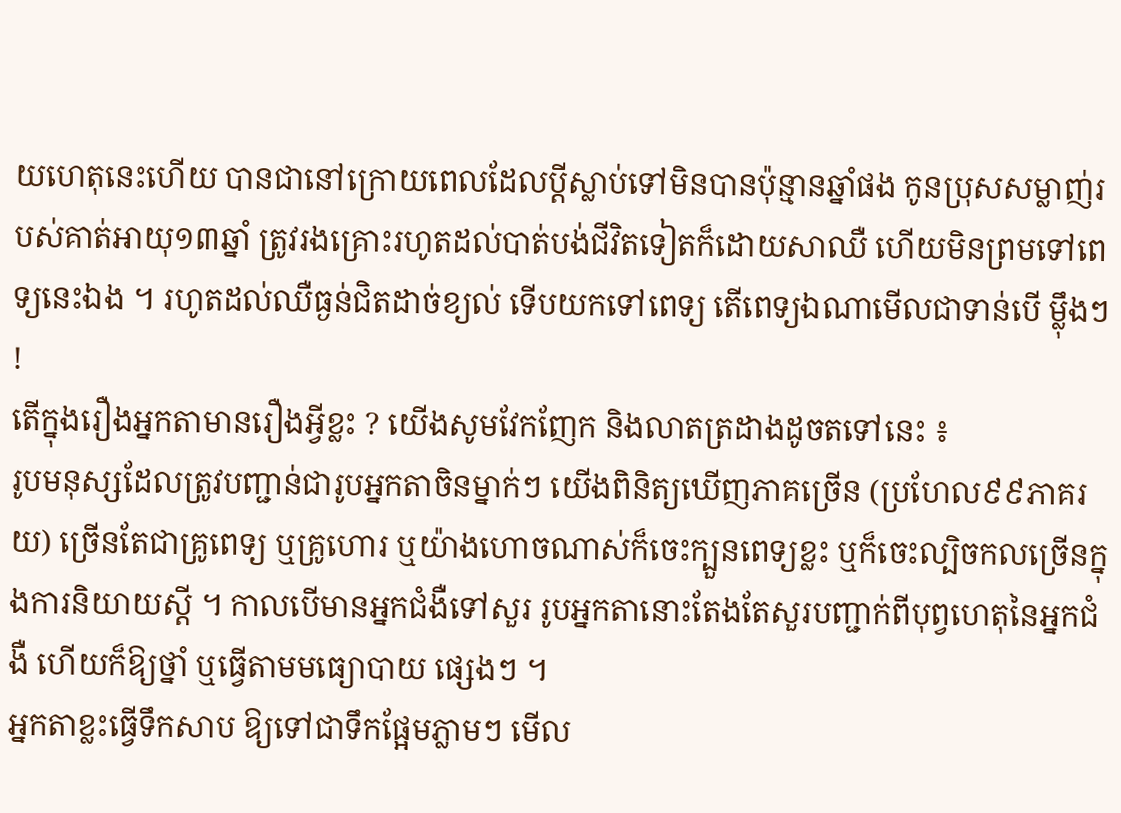យហេតុនេះហើយ បានជានៅក្រោយពេលដែលប្ដីស្លាប់ទៅមិនបានប៉ុន្មានឆ្នាំផង កូនប្រុសសម្លាញ់របស់គាត់អាយុ១៣ឆ្នាំ ត្រូវរងគ្រោះរហូតដល់បាត់បង់ជីវិតទៀតក៏ដោយសាឈឺ ហើយមិនព្រមទៅពេទ្យនេះឯង ។ រហូតដល់ឈឺធ្ងន់ជិតដាច់ខ្យល់ ទើបយកទៅពេទ្យ តើពេទ្យឯណាមើលជាទាន់បើ ម្លុឹងៗ !
តើក្នុងរឿងអ្នកតាមានរឿងអ្វីខ្លះ ? យើងសូមវែកញែក និងលាតត្រដាងដូចតទៅនេះ ៖
រូបមនុស្សដែលត្រូវបញ្ជាន់ជារូបអ្នកតាចិនម្នាក់ៗ យើងពិនិត្យឃើញភាគច្រើន (ប្រហែល៩៩ភាគរយ) ច្រើនតែជាគ្រូពេទ្យ ឬគ្រូហោរ ឬយ៉ាងហោចណាស់ក៏ចេះក្បួនពេទ្យខ្លះ ឬក៏ចេះល្បិចកលច្រើនក្នុងការនិយាយស្ដី ។ កាលបើមានអ្នកជំងឺទៅសួរ រូបអ្នកតានោះតែងតែសួរបញ្ជាក់ពីបុព្វហេតុនៃអ្នកជំងឺ ហើយក៏ឱ្យថ្នាំ ឬធ្វើតាមមធ្យោបាយ ផ្សេងៗ ។
អ្នកតាខ្លះធ្វើទឹកសាប ឱ្យទៅជាទឹកផ្អែមភ្លាមៗ មើល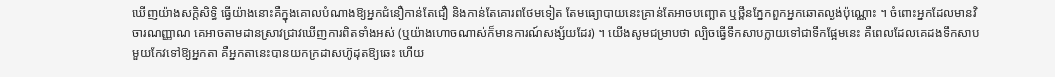ឃើញយ៉ាងសក្ដិសិទ្ធិ ធ្វើយ៉ាងនោះគឺក្នុងគោលបំណាងឱ្យអ្នកជំនឿកាន់តែជឿ និងកាន់តែគោរពថែមទៀត តែមធ្យោបាយនេះគ្រាន់តែអាចបញ្ឆោត ឬថ្ពឹនភ្នែកពួកអ្នកឆោតល្ងង់ប៉ុណ្ណោះ ។ ចំពោះអ្នកដែលមានវិចារណញ្ញាណ គេអាចតាមដានស្រាវជ្រាវឃើញការពិតទាំងអស់ (ឬយ៉ាងហោចណាស់ក៏មានការណ៍សង្ស័យដែរ) ។ យើងសូមជម្រាបថា ល្បិចធ្វើទឹកសាបក្លាយទៅជាទឹកផ្អែមនេះ គឺពេលដែលគេដងទឹកសាបមួយកែវទៅឱ្យអ្នកតា គឺអ្នកតានេះបានយកក្រដាសហ៊ូដុតឱ្យឆេះ ហើយ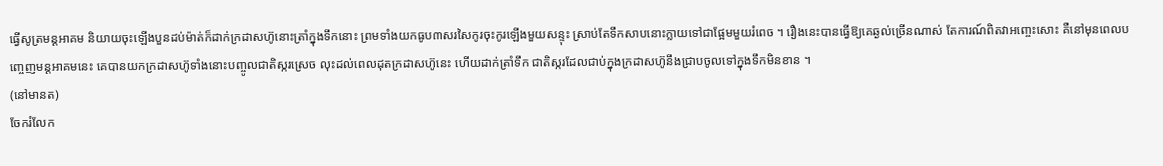ធ្វើសូត្រមន្ដអាគម និយាយចុះឡើងបួនដប់ម៉ាត់ក៏ដាក់ក្រដាសហ៊ូនោះត្រាំក្នុងទឹកនោះ ព្រមទាំងយកធូប៣សរសៃកូរចុះកូរឡើងមួយសន្ទុះ ស្រាប់តែទឹកសាបនោះក្លាយទៅជាផ្អែមមួយរំពេច ។ រឿងនេះបានធ្វើឱ្យគេឆ្ងល់ច្រើនណាស់ តែការណ៍ពិតវាអញ្ចេះសោះ គឺនៅមុនពេលបញ្ចេញមន្ដអាគមនេះ គេបានយកក្រដាសហ៊ូទាំងនោះបញ្ចូលជាតិស្ករស្រេច លុះដល់ពេលដុតក្រដាសហ៊ូនេះ ហើយដាក់ត្រាំទឹក ជាតិស្ករដែលជាប់ក្នុងក្រដាសហ៊ូនឹងជ្រាបចូលទៅក្នុងទឹកមិនខាន ។
(នៅមានត)
ចែករំលែក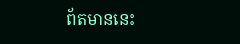ព័តមាននេះ